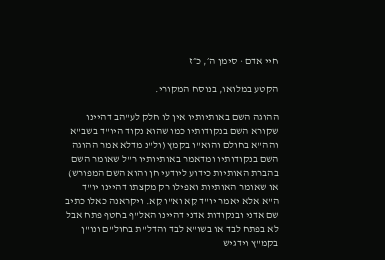חיי אדם · סימן ה׳, כ״ז

הקטע במלואו, בנוסח המקורי.

ההוגה השם באותיותיו אין לו חלק לע"הב דהיינו שקורא השם בנקודותיו כמו שהוא נקוד היו"ד בשב"א והה"א בחולם והוא"ו בקמץ (ול"נ מדלא אמר ההוגה השם בנקודותיו ומדאמר באותיותיו ר"ל שאומר השם בהברת האותיות כידוע ליודעי חן והוא השם המפורש) או שאומר האותיות ואפילו רק מקצתו דהיינו יו"ד ה"א אלא יאמר יו"ד קֵא וא"ו קֵא. ויקראנה כאלו כתיב שם אדני ובנקודות אדני דהיינו האל"ף בחטף פתח אבל לא בפתח לבד או בשו"א לבד והדל"ת בחול"ם ונו"ן בקמ"ץ וידגיש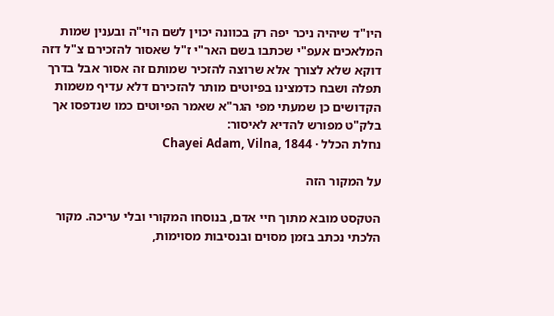היו"ד שיהיה ניכר יפה רק בכוונה יכוין לשם הוי"ה ובענין שמות המלאכים אעפ"י שכתבו בשם האר"י ז"ל שאסור להזכירם צ"ל דזה דוקא שלא לצורך אלא שרוצה להזכיר שמותם זה אסור אבל בדרך תפלה ושבח כדמצינו בפיוטים מותר להזכירם דלא עדיף משמות הקדושים כן שמעתי מפי הגר"א שאמר הפיוטים כמו שנדפסו אך בלק"ט מפורש להדיא לאיסור:
נחלת הכלל · Chayei Adam, Vilna, 1844

על המקור הזה

הטקסט מובא מתוך חיי אדם, בנוסחו המקורי ובלי עריכה. מקור הלכתי נכתב בזמן מסוים ובנסיבות מסוימות,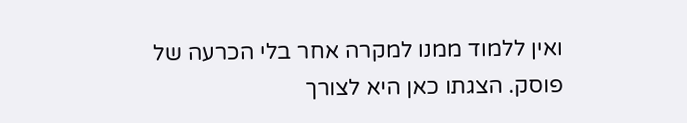ואין ללמוד ממנו למקרה אחר בלי הכרעה של פוסק. הצגתו כאן היא לצורך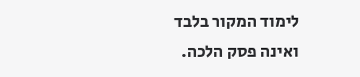לימוד המקור בלבד ואינה פסק הלכה.